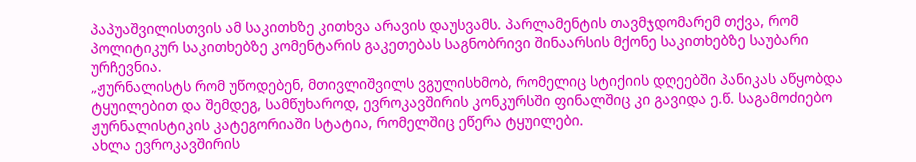პაპუაშვილისთვის ამ საკითხზე კითხვა არავის დაუსვამს. პარლამენტის თავმჯდომარემ თქვა, რომ პოლიტიკურ საკითხებზე კომენტარის გაკეთებას საგნობრივი შინაარსის მქონე საკითხებზე საუბარი ურჩევნია.
„ჟურნალისტს რომ უწოდებენ, მთივლიშვილს ვგულისხმობ, რომელიც სტიქიის დღეებში პანიკას აწყობდა ტყუილებით და შემდეგ, სამწუხაროდ, ევროკავშირის კონკურსში ფინალშიც კი გავიდა ე.წ. საგამოძიებო ჟურნალისტიკის კატეგორიაში სტატია, რომელშიც ეწერა ტყუილები.
ახლა ევროკავშირის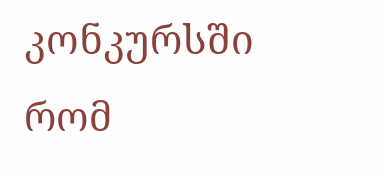კონკურსში რომ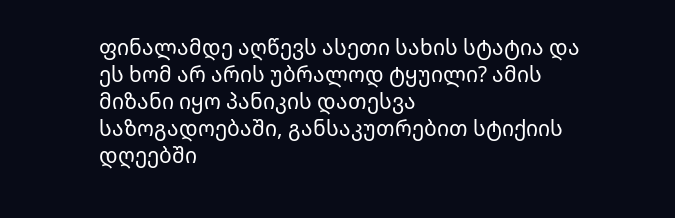ფინალამდე აღწევს ასეთი სახის სტატია და ეს ხომ არ არის უბრალოდ ტყუილი? ამის მიზანი იყო პანიკის დათესვა საზოგადოებაში, განსაკუთრებით სტიქიის დღეებში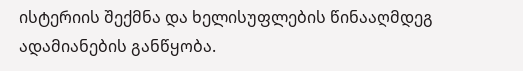ისტერიის შექმნა და ხელისუფლების წინააღმდეგ ადამიანების განწყობა.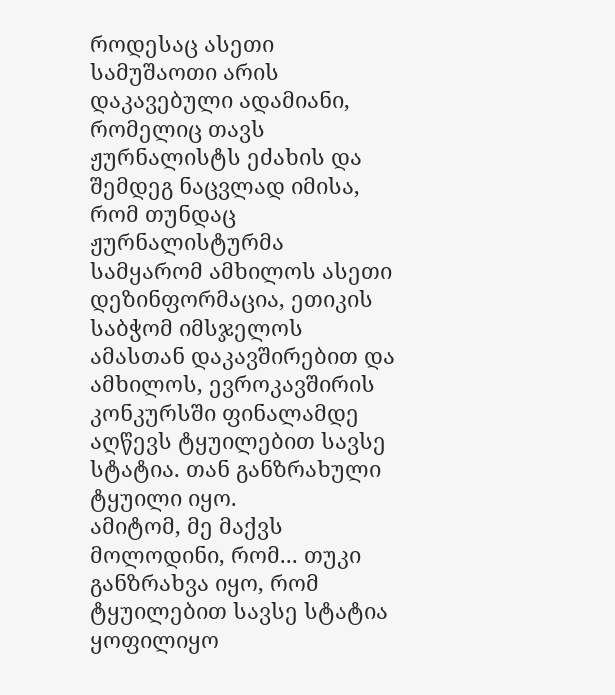როდესაც ასეთი სამუშაოთი არის დაკავებული ადამიანი, რომელიც თავს ჟურნალისტს ეძახის და შემდეგ ნაცვლად იმისა, რომ თუნდაც ჟურნალისტურმა სამყარომ ამხილოს ასეთი დეზინფორმაცია, ეთიკის საბჭომ იმსჯელოს ამასთან დაკავშირებით და ამხილოს, ევროკავშირის კონკურსში ფინალამდე აღწევს ტყუილებით სავსე სტატია. თან განზრახული ტყუილი იყო.
ამიტომ, მე მაქვს მოლოდინი, რომ... თუკი განზრახვა იყო, რომ ტყუილებით სავსე სტატია ყოფილიყო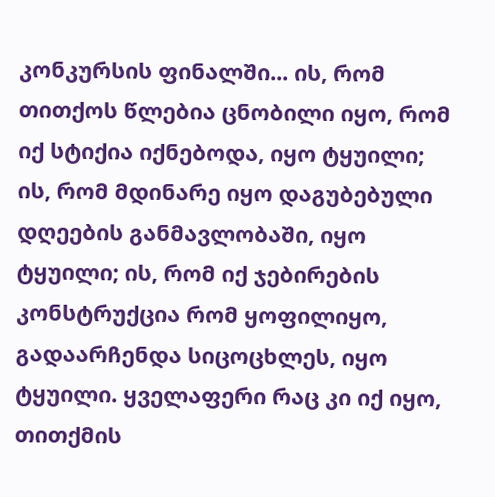კონკურსის ფინალში... ის, რომ თითქოს წლებია ცნობილი იყო, რომ იქ სტიქია იქნებოდა, იყო ტყუილი; ის, რომ მდინარე იყო დაგუბებული დღეების განმავლობაში, იყო ტყუილი; ის, რომ იქ ჯებირების კონსტრუქცია რომ ყოფილიყო, გადაარჩენდა სიცოცხლეს, იყო ტყუილი. ყველაფერი რაც კი იქ იყო, თითქმის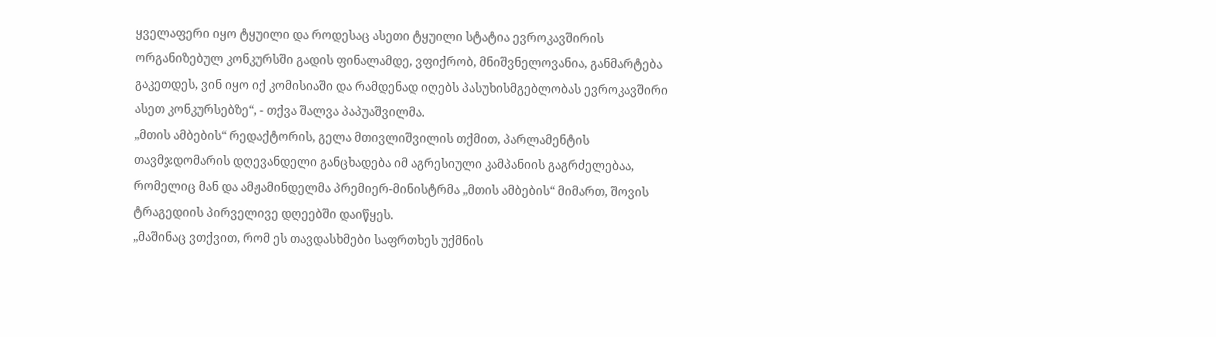ყველაფერი იყო ტყუილი და როდესაც ასეთი ტყუილი სტატია ევროკავშირის ორგანიზებულ კონკურსში გადის ფინალამდე, ვფიქრობ, მნიშვნელოვანია, განმარტება გაკეთდეს, ვინ იყო იქ კომისიაში და რამდენად იღებს პასუხისმგებლობას ევროკავშირი ასეთ კონკურსებზე“, - თქვა შალვა პაპუაშვილმა.
„მთის ამბების“ რედაქტორის, გელა მთივლიშვილის თქმით, პარლამენტის თავმჯდომარის დღევანდელი განცხადება იმ აგრესიული კამპანიის გაგრძელებაა, რომელიც მან და ამჟამინდელმა პრემიერ-მინისტრმა „მთის ამბების“ მიმართ, შოვის ტრაგედიის პირველივე დღეებში დაიწყეს.
„მაშინაც ვთქვით, რომ ეს თავდასხმები საფრთხეს უქმნის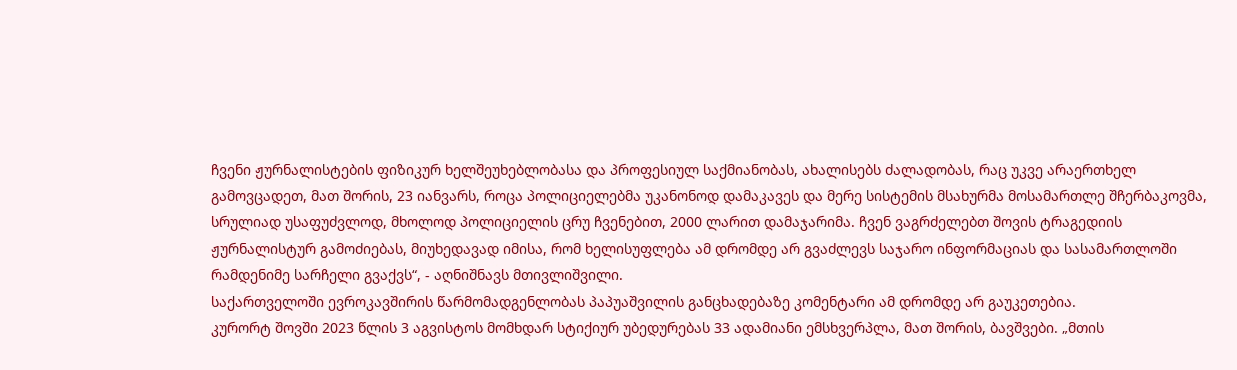ჩვენი ჟურნალისტების ფიზიკურ ხელშეუხებლობასა და პროფესიულ საქმიანობას, ახალისებს ძალადობას, რაც უკვე არაერთხელ გამოვცადეთ, მათ შორის, 23 იანვარს, როცა პოლიციელებმა უკანონოდ დამაკავეს და მერე სისტემის მსახურმა მოსამართლე შჩერბაკოვმა, სრულიად უსაფუძვლოდ, მხოლოდ პოლიციელის ცრუ ჩვენებით, 2000 ლარით დამაჯარიმა. ჩვენ ვაგრძელებთ შოვის ტრაგედიის ჟურნალისტურ გამოძიებას, მიუხედავად იმისა, რომ ხელისუფლება ამ დრომდე არ გვაძლევს საჯარო ინფორმაციას და სასამართლოში რამდენიმე სარჩელი გვაქვს“, - აღნიშნავს მთივლიშვილი.
საქართველოში ევროკავშირის წარმომადგენლობას პაპუაშვილის განცხადებაზე კომენტარი ამ დრომდე არ გაუკეთებია.
კურორტ შოვში 2023 წლის 3 აგვისტოს მომხდარ სტიქიურ უბედურებას 33 ადამიანი ემსხვერპლა, მათ შორის, ბავშვები. „მთის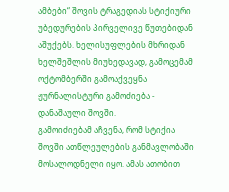ამბები“ შოვის ტრაგედიას სტიქიური უბედურების პირველივე წუთებიდან აშუქებს. ხელისუფლების მხრიდან ხელშეშლის მიუხედავად, გამოცემამ ოქტომბერში გამოაქვეყნა ჟურნალისტური გამოძიება - დანაშაული შოვში.
გამოიძიებამ აჩვენა, რომ სტიქია შოვში ათწლეულების განმავლობაში მოსალოდნელი იყო. ამას ათობით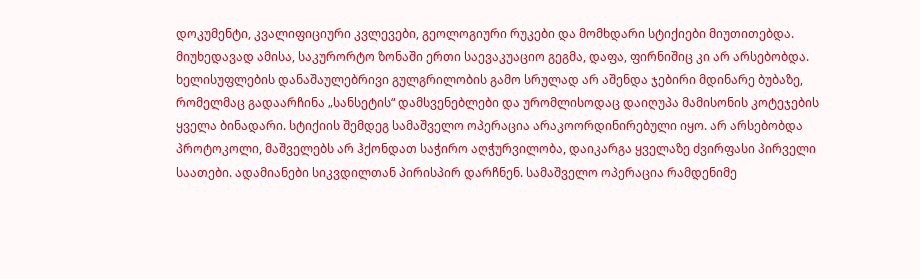დოკუმენტი, კვალიფიციური კვლევები, გეოლოგიური რუკები და მომხდარი სტიქიები მიუთითებდა. მიუხედავად ამისა, საკურორტო ზონაში ერთი საევაკუაციო გეგმა, დაფა, ფირნიშიც კი არ არსებობდა. ხელისუფლების დანაშაულებრივი გულგრილობის გამო სრულად არ აშენდა ჯებირი მდინარე ბუბაზე, რომელმაც გადაარჩინა „სანსეტის“ დამსვენებლები და ურომლისოდაც დაიღუპა მამისონის კოტეჯების ყველა ბინადარი. სტიქიის შემდეგ სამაშველო ოპერაცია არაკოორდინირებული იყო. არ არსებობდა პროტოკოლი, მაშველებს არ ჰქონდათ საჭირო აღჭურვილობა, დაიკარგა ყველაზე ძვირფასი პირველი საათები. ადამიანები სიკვდილთან პირისპირ დარჩნენ. სამაშველო ოპერაცია რამდენიმე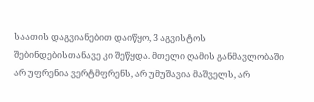საათის დაგვიანებით დაიწყო, 3 აგვისტოს შებინდებისთანავე კი შეწყდა. მთელი ღამის განმავლობაში არ უფრენია ვერტმფრენს, არ უმუშავია მაშველს, არ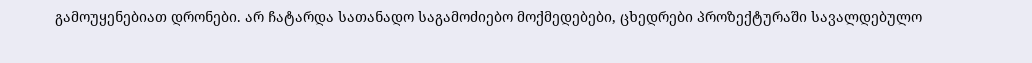გამოუყენებიათ დრონები. არ ჩატარდა სათანადო საგამოძიებო მოქმედებები, ცხედრები პროზექტურაში სავალდებულო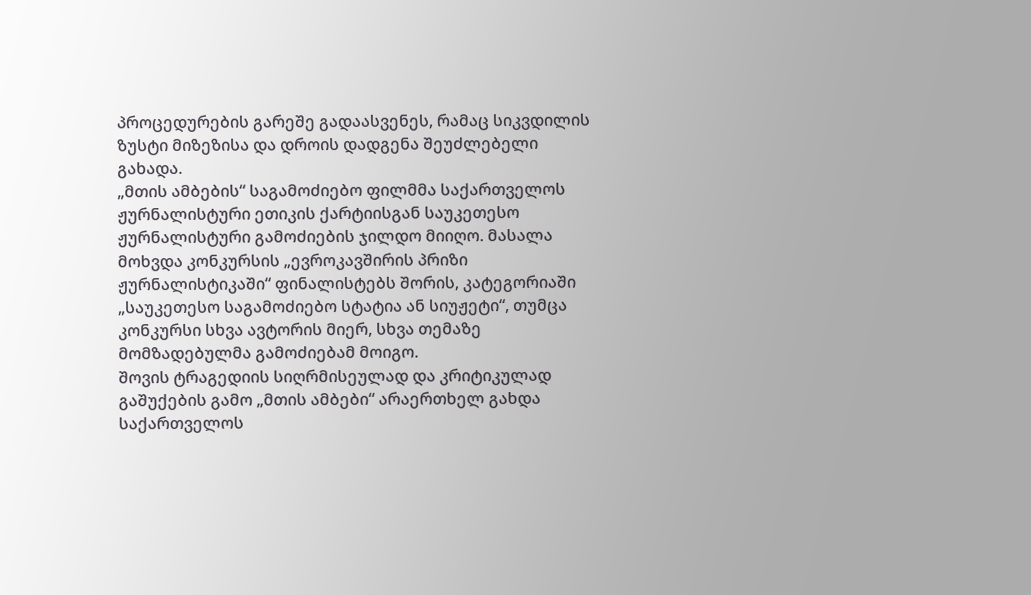პროცედურების გარეშე გადაასვენეს, რამაც სიკვდილის ზუსტი მიზეზისა და დროის დადგენა შეუძლებელი გახადა.
„მთის ამბების“ საგამოძიებო ფილმმა საქართველოს ჟურნალისტური ეთიკის ქარტიისგან საუკეთესო ჟურნალისტური გამოძიების ჯილდო მიიღო. მასალა მოხვდა კონკურსის „ევროკავშირის პრიზი ჟურნალისტიკაში“ ფინალისტებს შორის, კატეგორიაში „საუკეთესო საგამოძიებო სტატია ან სიუჟეტი“, თუმცა კონკურსი სხვა ავტორის მიერ, სხვა თემაზე მომზადებულმა გამოძიებამ მოიგო.
შოვის ტრაგედიის სიღრმისეულად და კრიტიკულად გაშუქების გამო „მთის ამბები“ არაერთხელ გახდა საქართველოს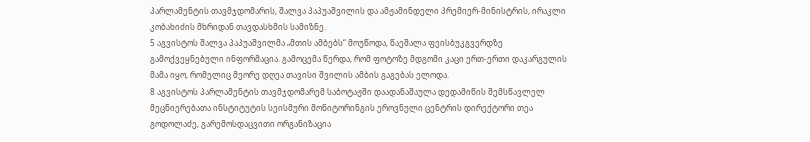პარლამენტის თავმჯდომარის, შალვა პაპუაშვილის და ამჟამინდელი პრემიერ-მინისტრის, ირაკლი კობახიძის მხრიდან თავდასხმის სამიზნე.
5 აგვისტოს შალვა პაპუაშვილმა „მთის ამბებს“ მოუწოდა, წაეშალა ფეისბუკგვერდზე გამოქვეყნებული ინფორმაცია. გამოცემა წერდა, რომ ფოტოზე მდგომი კაცი ერთ-ერთი დაკარგულის მამა იყო, რომელიც მეორე დღეა თავისი შვილის ამბის გაგებას ელოდა.
8 აგვისტოს პარლამენტის თავმჯდომარემ საბოტაჟში დაადანაშაულა დედამიწის შემსწავლელ მეცნიერებათა ინსტიტუტის სეისმური მონიტორინგის ეროვნული ცენტრის დირექტორი თეა გოდოლაძე, გარემოსდაცვითი ორგანიზაცია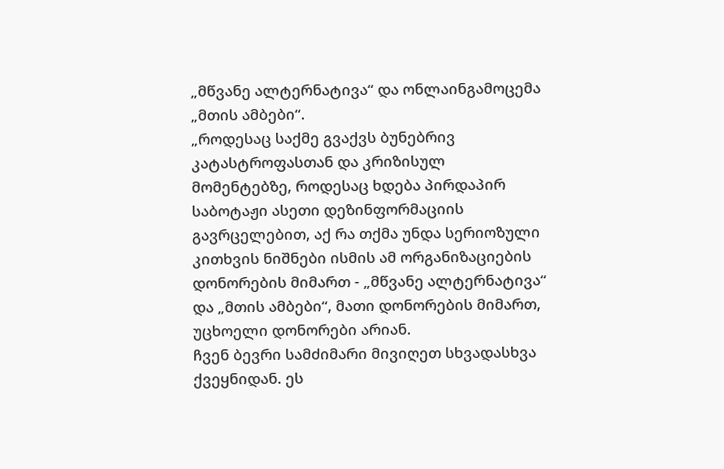„მწვანე ალტერნატივა“ და ონლაინგამოცემა „მთის ამბები“.
„როდესაც საქმე გვაქვს ბუნებრივ კატასტროფასთან და კრიზისულ მომენტებზე, როდესაც ხდება პირდაპირ საბოტაჟი ასეთი დეზინფორმაციის გავრცელებით, აქ რა თქმა უნდა სერიოზული კითხვის ნიშნები ისმის ამ ორგანიზაციების დონორების მიმართ - „მწვანე ალტერნატივა“ და „მთის ამბები“, მათი დონორების მიმართ, უცხოელი დონორები არიან.
ჩვენ ბევრი სამძიმარი მივიღეთ სხვადასხვა ქვეყნიდან. ეს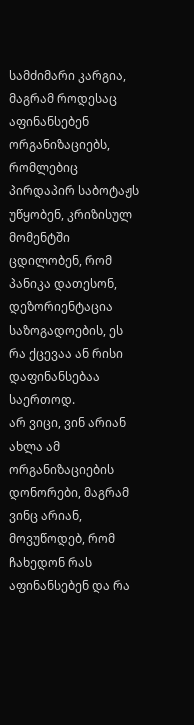სამძიმარი კარგია, მაგრამ როდესაც აფინანსებენ ორგანიზაციებს, რომლებიც პირდაპირ საბოტაჟს უწყობენ, კრიზისულ მომენტში ცდილობენ, რომ პანიკა დათესონ, დეზორიენტაცია საზოგადოების, ეს რა ქცევაა ან რისი დაფინანსებაა საერთოდ.
არ ვიცი, ვინ არიან ახლა ამ ორგანიზაციების დონორები, მაგრამ ვინც არიან, მოვუწოდებ, რომ ჩახედონ რას აფინანსებენ და რა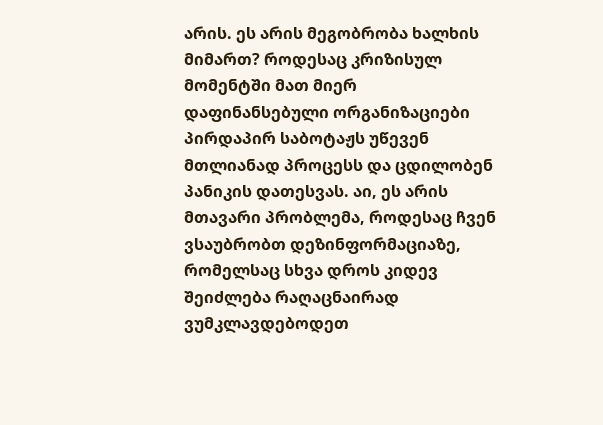არის. ეს არის მეგობრობა ხალხის მიმართ? როდესაც კრიზისულ მომენტში მათ მიერ დაფინანსებული ორგანიზაციები პირდაპირ საბოტაჟს უწევენ მთლიანად პროცესს და ცდილობენ პანიკის დათესვას. აი, ეს არის მთავარი პრობლემა, როდესაც ჩვენ ვსაუბრობთ დეზინფორმაციაზე, რომელსაც სხვა დროს კიდევ შეიძლება რაღაცნაირად ვუმკლავდებოდეთ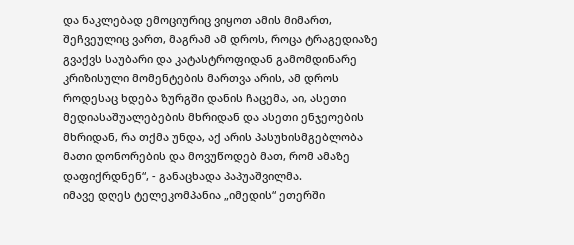და ნაკლებად ემოციურიც ვიყოთ ამის მიმართ, შეჩვეულიც ვართ, მაგრამ ამ დროს, როცა ტრაგედიაზე გვაქვს საუბარი და კატასტროფიდან გამომდინარე კრიზისული მომენტების მართვა არის, ამ დროს როდესაც ხდება ზურგში დანის ჩაცემა, აი, ასეთი მედიასაშუალებების მხრიდან და ასეთი ენჯეოების მხრიდან, რა თქმა უნდა, აქ არის პასუხისმგებლობა მათი დონორების და მოვუწოდებ მათ, რომ ამაზე დაფიქრდნენ“, - განაცხადა პაპუაშვილმა.
იმავე დღეს ტელეკომპანია „იმედის“ ეთერში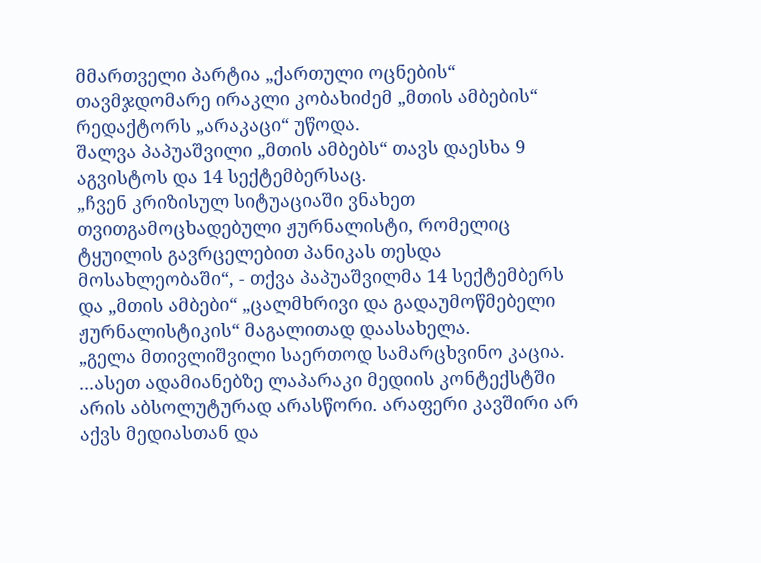მმართველი პარტია „ქართული ოცნების“ თავმჯდომარე ირაკლი კობახიძემ „მთის ამბების“ რედაქტორს „არაკაცი“ უწოდა.
შალვა პაპუაშვილი „მთის ამბებს“ თავს დაესხა 9 აგვისტოს და 14 სექტემბერსაც.
„ჩვენ კრიზისულ სიტუაციაში ვნახეთ თვითგამოცხადებული ჟურნალისტი, რომელიც ტყუილის გავრცელებით პანიკას თესდა მოსახლეობაში“, - თქვა პაპუაშვილმა 14 სექტემბერს და „მთის ამბები“ „ცალმხრივი და გადაუმოწმებელი ჟურნალისტიკის“ მაგალითად დაასახელა.
„გელა მთივლიშვილი საერთოდ სამარცხვინო კაცია. ...ასეთ ადამიანებზე ლაპარაკი მედიის კონტექსტში არის აბსოლუტურად არასწორი. არაფერი კავშირი არ აქვს მედიასთან და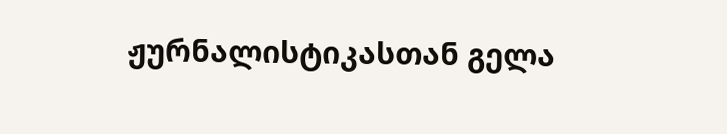ჟურნალისტიკასთან გელა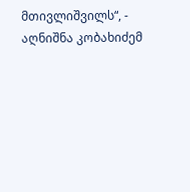მთივლიშვილს“, - აღნიშნა კობახიძემ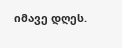იმავე დღეს.